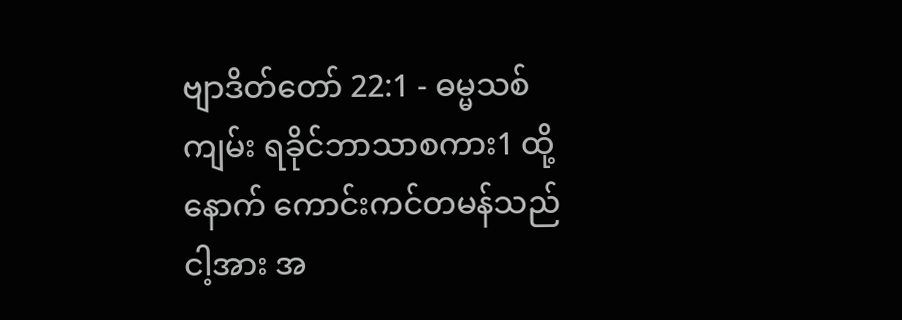ဗျာဒိတ်တော် 22:1 - ဓမ္မသစ်ကျမ်း ရခိုင်ဘာသာစကား1 ထို့နောက် ကောင်းကင်တမန်သည် ငါ့အား အ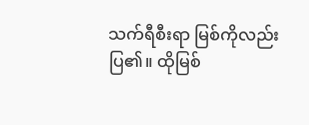သက်ရီစီးရာ မြစ်ကိုလည်း ပြ၏။ ထိုမြစ်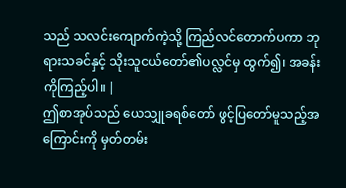သည် သလင်းကျောက်ကဲ့သို့ ကြည်လင်တောက်ပကာ ဘုရားသခင်နှင့် သိုးသူငယ်တော်၏ပလ္လင်မှ ထွက်၍၊ အခန်းကိုကြည့်ပါ။ |
ဤစာအုပ်သည် ယေသျှုခရစ်တော် ဖွင့်ပြတော်မူသည့်အကြောင်းကို မှတ်တမ်း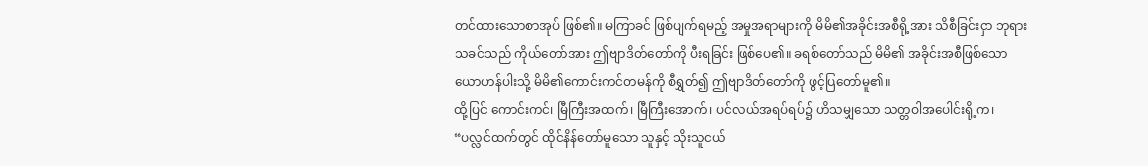တင်ထားသောစာအုပ် ဖြစ်၏။ မကြာခင် ဖြစ်ပျက်ရမည့် အမှုအရာများကို မိမိ၏အခိုင်းအစီရို့အား သိစီခြင်းငှာ ဘုရားသခင်သည် ကိုယ်တော်အား ဤဗျာဒိတ်တော်ကို ပီးရခြင်း ဖြစ်ပေ၏။ ခရစ်တော်သည် မိမိ၏ အခိုင်းအစီဖြစ်သော ယောဟန်ပါးသို့ မိမိ၏ကောင်းကင်တမန်ကို စီရွှတ်၍ ဤဗျာဒိတ်တော်ကို ဖွင့်ပြတော်မူ၏။
ထို့ပြင် ကောင်းကင်၊ မြီကြီးအထက်၊ မြီကြီးအောက်၊ ပင်လယ်အရပ်ရပ်၌ ဟိသမျှသော သတ္တဝါအပေါင်းရို့က၊ “ပလ္လင်ထက်တွင် ထိုင်နိန်တော်မူသော သူနှင့် သိုးသူငယ်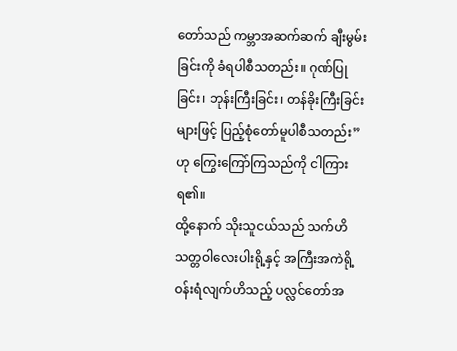တော်သည် ကမ္ဘာအဆက်ဆက် ချီးမွမ်းခြင်းကို ခံရပါစီသတည်း။ ဂုဏ်ပြုခြင်း၊ ဘုန်းကြီးခြင်း၊ တန်ခိုးကြီးခြင်းများဖြင့် ပြည့်စုံတော်မူပါစီသတည်း” ဟု ကြွေးကြော်ကြသည်ကို ငါကြားရ၏။
ထို့နောက် သိုးသူငယ်သည် သက်ဟိသတ္တဝါလေးပါးရို့နှင့် အကြီးအကဲရို့ ဝန်းရံလျက်ဟိသည့် ပလ္လင်တော်အ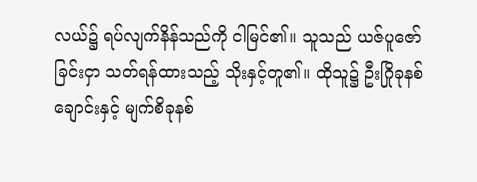လယ်၌ ရပ်လျက်နိန်သည်ကို ငါမြင်၏။ သူသည် ယဇ်ပူဇော်ခြင်းငှာ သတ်ရန်ထားသည့် သိုးနှင့်တူ၏။ ထိုသူ၌ ဦးဂြိုခုနစ်ချောင်းနှင့် မျက်စိခုနစ်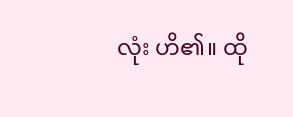လုံး ဟိ၏။ ထို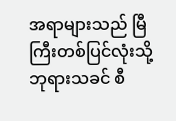အရာများသည် မြီကြီးတစ်ပြင်လုံးသို့ ဘုရားသခင် စီ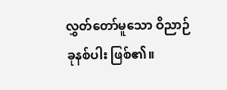လွှတ်တော်မူသော ဝိညာဉ်ခုနစ်ပါး ဖြစ်၏။